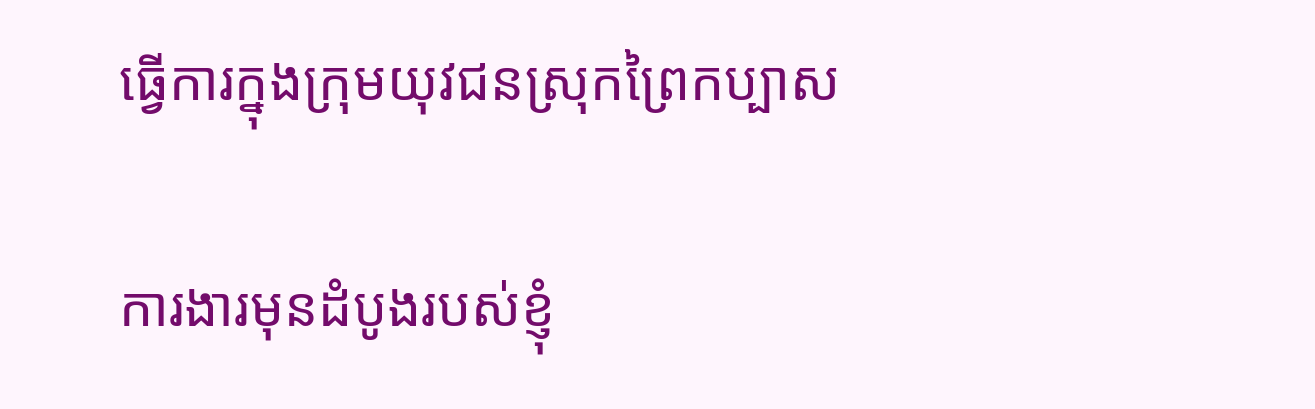ធ្វើការក្នុងក្រុមយុវជនស្រុកព្រៃកប្បាស

ការងារមុនដំបូងរបស់ខ្ញុំ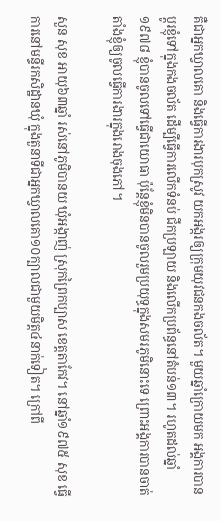គឺជាអ្នកឃ្វាលគោ និងធ្វើការងារបុកស្រូវ យកអង្ករឲ្យក្រុមយុវជនកងចល័ត។ មួយឆ្នាំក្រោយមក អង្គការបានប្ដូរខ្ញុំទៅក្នុងកងចល័ត ដើម្បីធ្វើការលើកទំនប់ ជីកប្រឡាយ និងលើកប្រព័ន្ធនៅតំបន់១៣។ រហូតដល់ឆ្នាំ១៩៧៨ ខ្ញុំបានចូលទៅធ្វើជាយោធា ប៉ុន្តែខ្ញុំមិនបានចូលរួមប្រយុទ្ធក្នុងសមរភូមិនោះទេ ព្រោះអង្គការបានចាត់តាំងខ្ញុំឲ្យចូលធ្វើការងារក្នុងរោងចុងភៅ។

សួន សុខ អាយុ៦៣ឆ្នាំ រស់នៅភូមិបានយ ឃុំអង្កាញ់ ស្រុកព្រៃកប្បាស ខេត្តតាកែវ។ នៅឆ្នាំ១៩៧៥ សុខ ធ្វើការនៅមន្ទីរកសិដ្ឋានឃុំ ក្នុងតួនាទីជាអ្នកឃ្វាលគោ១០ក្បាលជាមួយមិត្ត៤នាក់ទៀត។ ក្រៅពី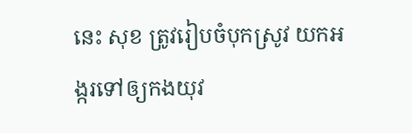នេះ សុខ ត្រូវរៀបចំបុកស្រូវ យកអង្ករទៅឲ្យកងយុវ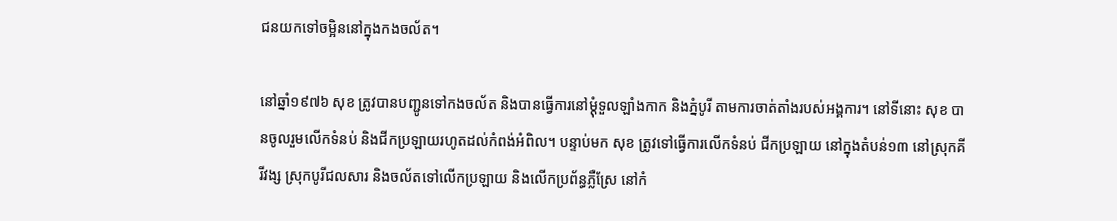ជនយកទៅចម្អិននៅក្នុងកងចល័ត។

នៅឆ្នាំ១៩៧៦ សុខ ត្រូវបានបញ្ជូនទៅកងចល័ត និងបានធ្វើការនៅម្ដុំទួលឡាំងកាក និងភ្នំបូរី តាមការចាត់តាំងរបស់អង្គការ។ នៅទីនោះ សុខ បានចូលរួមលើកទំនប់ និងជីកប្រឡាយរហូតដល់កំពង់អំពិល។ បន្ទាប់មក សុខ ត្រូវទៅធ្វើការលើកទំនប់ ជីកប្រឡាយ នៅក្នុងតំបន់១៣ នៅស្រុកគីរីវង្ស ស្រុកបូរីជលសារ និងចល័តទៅលើកប្រឡាយ និងលើកប្រព័ន្ធភ្លឺស្រែ នៅកំ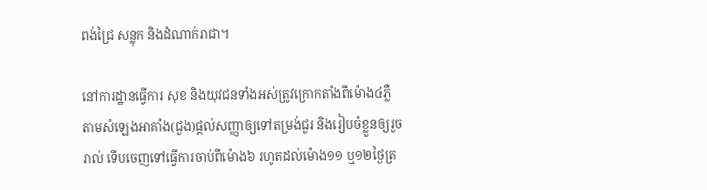ពង់ជ្រៃ សន្លុក និងដំណាក់រាជា។

នៅការដ្ឋានធ្វើការ សុខ និងយុវជនទាំងអស់ត្រូវក្រោកតាំងពីម៉ោង៤ភ្លឺ តាមសំឡេងអាគាំង(ជួង)ផ្ដល់សញ្ញាឲ្យទៅតម្រង់ជួរ និងរៀបចំខ្លួនឲ្យរួចរាល់ ទើបចេញទៅធ្វើការចាប់ពីម៉ោង៦ រហូតដល់ម៉ោង១១ ឬ១២ថ្ងៃត្រ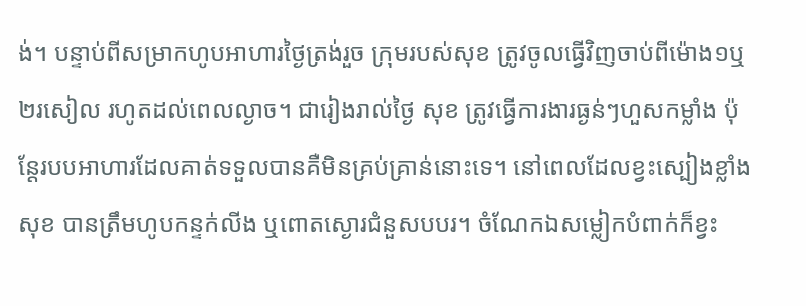ង់។ បន្ទាប់ពីសម្រាកហូបអាហារថ្ងៃត្រង់រួច ក្រុមរបស់សុខ ត្រូវចូលធ្វើវិញចាប់ពីម៉ោង១ឬ២រសៀល រហូតដល់ពេលល្ងាច។ ជារៀងរាល់ថ្ងៃ សុខ ត្រូវធ្វើការងារធ្ងន់ៗហួសកម្លាំង ប៉ុន្តែរបបអាហារដែលគាត់ទទួលបានគឺមិនគ្រប់គ្រាន់នោះទេ។ នៅពេលដែលខ្វះស្បៀងខ្លាំង សុខ បានត្រឹមហូបកន្ទក់លីង ឬពោតស្ងោរជំនួសបបរ។ ចំណែកឯសម្លៀកបំពាក់ក៏ខ្វះ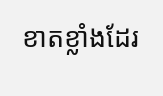ខាតខ្លាំងដែរ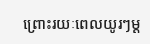ព្រោះរយៈពេលយូរៗម្ដ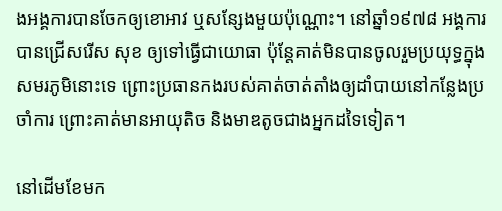ងអង្គការបានចែកឲ្យខោអាវ ឬសន្សែងមួយប៉ុណ្ណោះ។ នៅឆ្នាំ១៩៧៨ អង្គការបានជ្រើសរើស សុខ ឲ្យទៅធ្វើជាយោធា ប៉ុន្តែគាត់មិនបានចូលរួមប្រយុទ្ធក្នុងសមរភូមិនោះទេ ព្រោះប្រធានកងរបស់គាត់ចាត់តាំងឲ្យដាំបាយនៅកន្លែងប្រចាំការ ព្រោះគាត់មានអាយុតិច និងមាឌតូចជាងអ្នកដទៃទៀត។

នៅដើមខែមក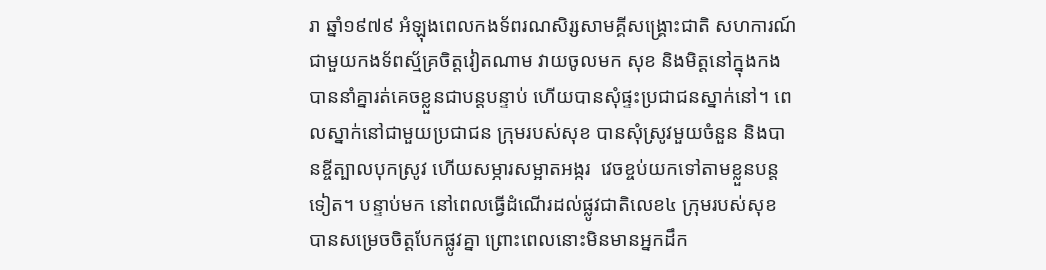រា ឆ្នាំ១៩៧៩ អំឡុងពេលកងទ័ពរណសិរ្សសាមគ្គីសង្គ្រោះជាតិ សហការណ៍ជាមួយកងទ័ពស្ម័គ្រចិត្តវៀតណាម វាយចូលមក សុខ និងមិត្តនៅក្នុងកង បាននាំគ្នារត់គេចខ្លួនជាបន្តបន្ទាប់ ហើយបានសុំផ្ទះប្រជាជនស្នាក់នៅ។ ពេលស្នាក់នៅជាមួយប្រជាជន ក្រុមរបស់សុខ បានសុំស្រូវមួយចំនួន និងបានខ្ចីត្បាលបុកស្រូវ ហើយសម្ភារសម្អាតអង្ករ  វេចខ្ចប់យកទៅតាមខ្លួនបន្តទៀត។ បន្ទាប់មក នៅពេលធ្វើដំណើរដល់ផ្លូវជាតិលេខ៤ ក្រុមរបស់សុខ បានសម្រេចចិត្តបែកផ្លូវគ្នា ព្រោះពេលនោះមិនមានអ្នកដឹក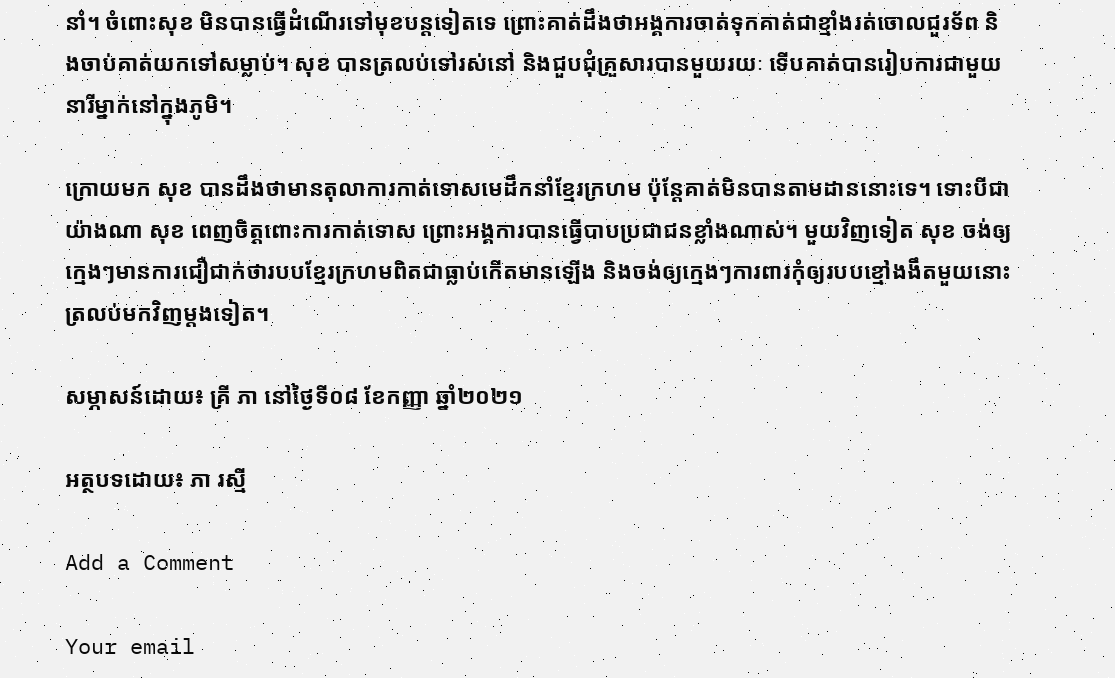នាំ។ ចំពោះសុខ មិនបានធ្វើដំណើរទៅមុខបន្តទៀតទេ ព្រោះគាត់ដឹងថាអង្គការចាត់ទុកគាត់ជាខ្មាំងរត់ចោលជួរទ័ព និងចាប់គាត់យកទៅសម្លាប់។ សុខ បានត្រលប់ទៅរស់នៅ និងជួបជុំគ្រួសារបានមួយរយៈ ទើបគាត់បានរៀបការជាមួយនារីម្នាក់នៅក្នុងភូមិ។

ក្រោយមក សុខ បានដឹងថាមានតុលាការកាត់ទោសមេដឹកនាំខ្មែរក្រហម ប៉ុន្តែគាត់មិនបានតាមដាននោះទេ។ ទោះបីជាយ៉ាងណា សុខ ពេញចិត្តពោះការកាត់ទោស ព្រោះអង្គការបានធ្វើបាបប្រជាជនខ្លាំងណាស់។ មួយវិញទៀត សុខ ចង់ឲ្យក្មេងៗមានការជឿជាក់ថារបបខ្មែរក្រហមពិតជាធ្លាប់កើតមានឡើង និងចង់ឲ្យក្មេងៗការពារកុំឲ្យរបបខ្មៅងងឹតមួយនោះត្រលប់មកវិញម្ដងទៀត។

សម្ភាសន៍ដោយ៖ គ្រី ភា នៅថ្ងៃទី០៨ ខែកញ្ញា ឆ្នាំ២០២១

អត្ថបទដោយ៖ ភា រស្មី

Add a Comment

Your email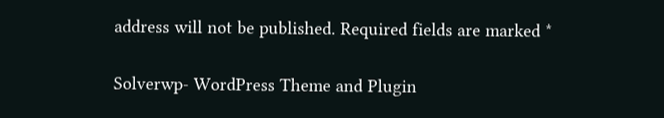address will not be published. Required fields are marked *

Solverwp- WordPress Theme and Plugin